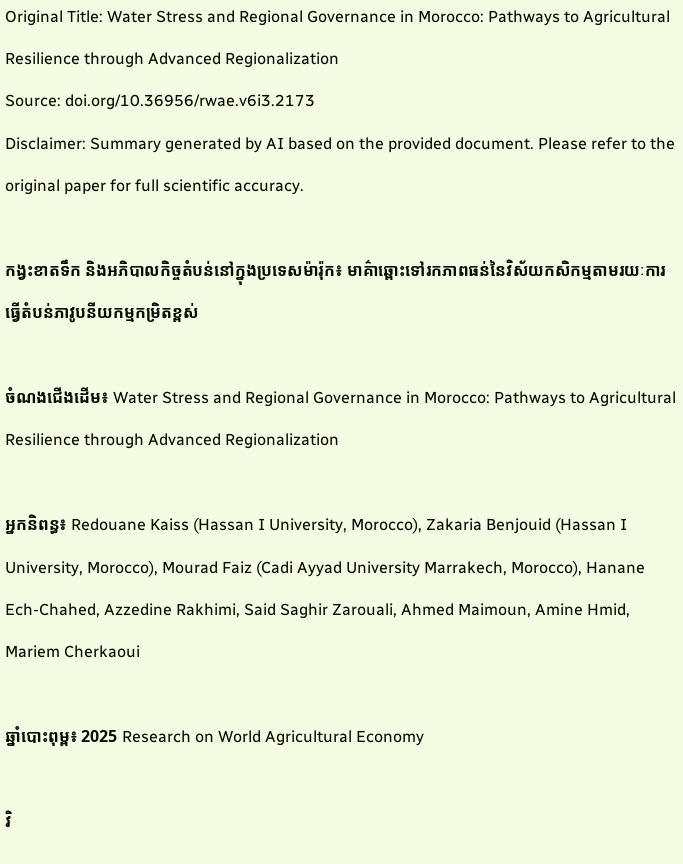Original Title: Water Stress and Regional Governance in Morocco: Pathways to Agricultural Resilience through Advanced Regionalization
Source: doi.org/10.36956/rwae.v6i3.2173
Disclaimer: Summary generated by AI based on the provided document. Please refer to the original paper for full scientific accuracy.

កង្វះខាតទឹក និងអភិបាលកិច្ចតំបន់នៅក្នុងប្រទេសម៉ារ៉ុក៖ មាគ៌ាឆ្ពោះទៅរកភាពធន់នៃវិស័យកសិកម្មតាមរយៈការធ្វើតំបន់ភាវូបនីយកម្មកម្រិតខ្ពស់

ចំណងជើងដើម៖ Water Stress and Regional Governance in Morocco: Pathways to Agricultural Resilience through Advanced Regionalization

អ្នកនិពន្ធ៖ Redouane Kaiss (Hassan I University, Morocco), Zakaria Benjouid (Hassan I University, Morocco), Mourad Faiz (Cadi Ayyad University Marrakech, Morocco), Hanane Ech-Chahed, Azzedine Rakhimi, Said Saghir Zarouali, Ahmed Maimoun, Amine Hmid, Mariem Cherkaoui

ឆ្នាំបោះពុម្ព៖ 2025 Research on World Agricultural Economy

វិ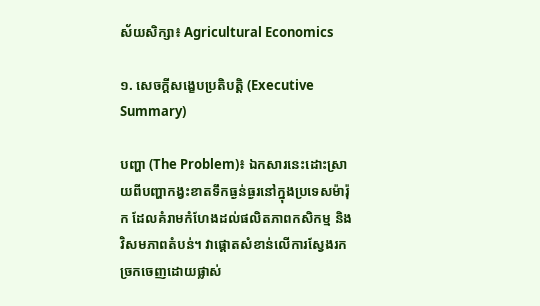ស័យសិក្សា៖ Agricultural Economics

១. សេចក្តីសង្ខេបប្រតិបត្តិ (Executive Summary)

បញ្ហា (The Problem)៖ ឯកសារនេះដោះស្រាយពីបញ្ហាកង្វះខាតទឹកធ្ងន់ធ្ងរនៅក្នុងប្រទេសម៉ារ៉ុក ដែលគំរាមកំហែងដល់ផលិតភាពកសិកម្ម និងវិសមភាពតំបន់។ វាផ្តោតសំខាន់លើការស្វែងរកច្រកចេញដោយផ្លាស់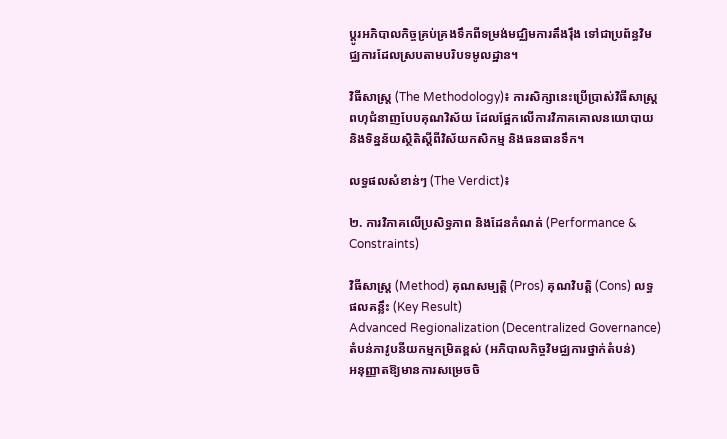ប្តូរអភិបាលកិច្ចគ្រប់គ្រងទឹកពីទម្រង់មជ្ឈិមការតឹងរ៉ឹង ទៅជាប្រព័ន្ធវិមជ្ឈការដែលស្របតាមបរិបទមូលដ្ឋាន។

វិធីសាស្ត្រ (The Methodology)៖ ការសិក្សានេះប្រើប្រាស់វិធីសាស្ត្រពហុជំនាញបែបគុណវិស័យ ដែលផ្អែកលើការវិភាគគោលនយោបាយ និងទិន្នន័យស្ថិតិស្តីពីវិស័យកសិកម្ម និងធនធានទឹក។

លទ្ធផលសំខាន់ៗ (The Verdict)៖

២. ការវិភាគលើប្រសិទ្ធភាព និងដែនកំណត់ (Performance & Constraints)

វិធីសាស្ត្រ (Method) គុណសម្បត្តិ (Pros) គុណវិបត្តិ (Cons) លទ្ធផលគន្លឹះ (Key Result)
Advanced Regionalization (Decentralized Governance)
តំបន់ភាវូបនីយកម្មកម្រិតខ្ពស់ (អភិបាលកិច្ចវិមជ្ឈការថ្នាក់តំបន់)
អនុញ្ញាតឱ្យមានការសម្រេចចិ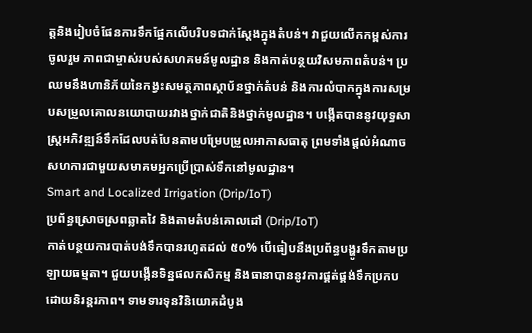ត្តនិងរៀបចំផែនការទឹកផ្អែកលើបរិបទជាក់ស្តែងក្នុងតំបន់។ វាជួយលើកកម្ពស់ការចូលរួម ភាពជាម្ចាស់របស់សហគមន៍មូលដ្ឋាន និងកាត់បន្ថយវិសមភាពតំបន់។ ប្រឈមនឹងហានិភ័យនៃកង្វះសមត្ថភាពស្ថាប័នថ្នាក់តំបន់ និងការលំបាកក្នុងការសម្របសម្រួលគោលនយោបាយរវាងថ្នាក់ជាតិនិងថ្នាក់មូលដ្ឋាន។ បង្កើតបាននូវយុទ្ធសាស្ត្រអភិវឌ្ឍន៍ទឹកដែលបត់បែនតាមបម្រែបម្រួលអាកាសធាតុ ព្រមទាំងផ្តល់អំណាចសហការជាមួយសមាគមអ្នកប្រើប្រាស់ទឹកនៅមូលដ្ឋាន។
Smart and Localized Irrigation (Drip/IoT)
ប្រព័ន្ធស្រោចស្រពឆ្លាតវៃ និងតាមតំបន់គោលដៅ (Drip/IoT)
កាត់បន្ថយការបាត់បង់ទឹកបានរហូតដល់ ៥០% បើធៀបនឹងប្រព័ន្ធបង្ហូរទឹកតាមប្រឡាយធម្មតា។ ជួយបង្កើនទិន្នផលកសិកម្ម និងធានាបាននូវការផ្គត់ផ្គង់ទឹកប្រកបដោយនិរន្តរភាព។ ទាមទារទុនវិនិយោគដំបូង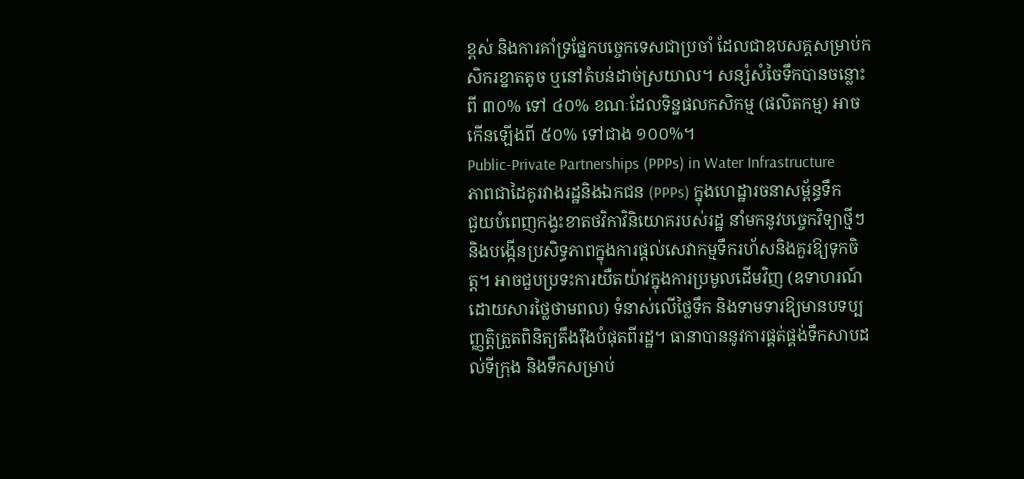ខ្ពស់ និងការគាំទ្រផ្នែកបច្ចេកទេសជាប្រចាំ ដែលជាឧបសគ្គសម្រាប់កសិករខ្នាតតូច ឬនៅតំបន់ដាច់ស្រយាល។ សន្សំសំចៃទឹកបានចន្លោះពី ៣០% ទៅ ៤០% ខណៈដែលទិន្នផលកសិកម្ម (ផលិតកម្ម) អាចកើនឡើងពី ៥០% ទៅជាង ១០០%។
Public-Private Partnerships (PPPs) in Water Infrastructure
ភាពជាដៃគូរវាងរដ្ឋនិងឯកជន (PPPs) ក្នុងហេដ្ឋារចនាសម្ព័ន្ធទឹក
ជួយបំពេញកង្វះខាតថវិកាវិនិយោគរបស់រដ្ឋ នាំមកនូវបច្ចេកវិទ្យាថ្មីៗ និងបង្កើនប្រសិទ្ធភាពក្នុងការផ្តល់សេវាកម្មទឹករហ័សនិងគួរឱ្យទុកចិត្ត។ អាចជួបប្រទះការយឺតយ៉ាវក្នុងការប្រមូលដើមវិញ (ឧទាហរណ៍ដោយសារថ្លៃថាមពល) ទំនាស់លើថ្លៃទឹក និងទាមទារឱ្យមានបទប្បញ្ញត្តិត្រួតពិនិត្យតឹងរ៉ឹងបំផុតពីរដ្ឋ។ ធានាបាននូវការផ្គត់ផ្គង់ទឹកសាបដល់ទីក្រុង និងទឹកសម្រាប់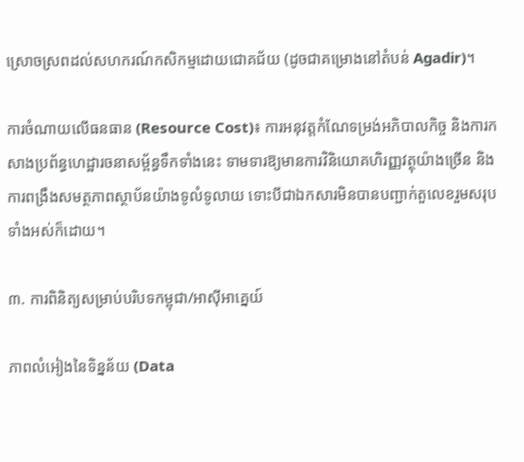ស្រោចស្រពដល់សហករណ៍កសិកម្មដោយជោគជ័យ (ដូចជាគម្រោងនៅតំបន់ Agadir)។

ការចំណាយលើធនធាន (Resource Cost)៖ ការអនុវត្តកំណែទម្រង់អភិបាលកិច្ច និងការកសាងប្រព័ន្ធហេដ្ឋារចនាសម្ព័ន្ធទឹកទាំងនេះ ទាមទារឱ្យមានការវិនិយោគហិរញ្ញវត្ថុយ៉ាងច្រើន និងការពង្រឹងសមត្ថភាពស្ថាប័នយ៉ាងទូលំទូលាយ ទោះបីជាឯកសារមិនបានបញ្ជាក់តួលេខរួមសរុបទាំងអស់ក៏ដោយ។

៣. ការពិនិត្យសម្រាប់បរិបទកម្ពុជា/អាស៊ីអាគ្នេយ៍

ភាពលំអៀងនៃទិន្នន័យ (Data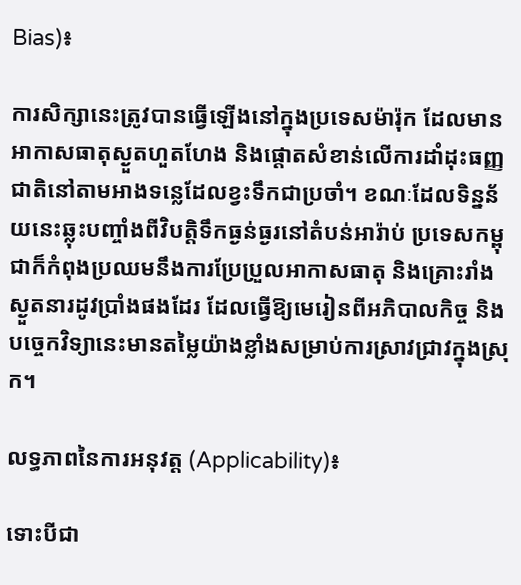Bias)៖

ការសិក្សានេះត្រូវបានធ្វើឡើងនៅក្នុងប្រទេសម៉ារ៉ុក ដែលមានអាកាសធាតុស្ងួតហួតហែង និងផ្តោតសំខាន់លើការដាំដុះធញ្ញជាតិនៅតាមអាងទន្លេដែលខ្វះទឹកជាប្រចាំ។ ខណៈដែលទិន្នន័យនេះឆ្លុះបញ្ចាំងពីវិបត្តិទឹកធ្ងន់ធ្ងរនៅតំបន់អារ៉ាប់ ប្រទេសកម្ពុជាក៏កំពុងប្រឈមនឹងការប្រែប្រួលអាកាសធាតុ និងគ្រោះរាំងស្ងួតនារដូវប្រាំងផងដែរ ដែលធ្វើឱ្យមេរៀនពីអភិបាលកិច្ច និងបច្ចេកវិទ្យានេះមានតម្លៃយ៉ាងខ្លាំងសម្រាប់ការស្រាវជ្រាវក្នុងស្រុក។

លទ្ធភាពនៃការអនុវត្ត (Applicability)៖

ទោះបីជា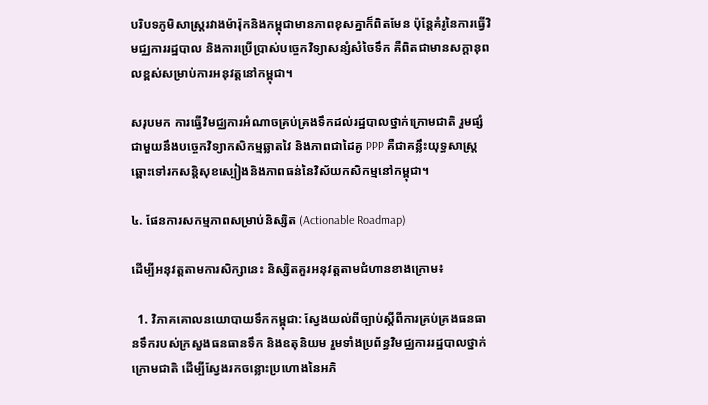បរិបទភូមិសាស្ត្ររវាងម៉ារ៉ុកនិងកម្ពុជាមានភាពខុសគ្នាក៏ពិតមែន ប៉ុន្តែគំរូនៃការធ្វើវិមជ្ឈការរដ្ឋបាល និងការប្រើប្រាស់បច្ចេកវិទ្យាសន្សំសំចៃទឹក គឺពិតជាមានសក្តានុពលខ្ពស់សម្រាប់ការអនុវត្តនៅកម្ពុជា។

សរុបមក ការធ្វើវិមជ្ឈការអំណាចគ្រប់គ្រងទឹកដល់រដ្ឋបាលថ្នាក់ក្រោមជាតិ រួមផ្សំជាមួយនឹងបច្ចេកវិទ្យាកសិកម្មឆ្លាតវៃ និងភាពជាដៃគូ PPP គឺជាគន្លឹះយុទ្ធសាស្ត្រឆ្ពោះទៅរកសន្តិសុខស្បៀងនិងភាពធន់នៃវិស័យកសិកម្មនៅកម្ពុជា។

៤. ផែនការសកម្មភាពសម្រាប់និស្សិត (Actionable Roadmap)

ដើម្បីអនុវត្តតាមការសិក្សានេះ និស្សិតគួរអនុវត្តតាមជំហានខាងក្រោម៖

  1. វិភាគគោលនយោបាយទឹកកម្ពុជា: ស្វែងយល់ពីច្បាប់ស្តីពីការគ្រប់គ្រងធនធានទឹករបស់ក្រសួងធនធានទឹក និងឧតុនិយម រួមទាំងប្រព័ន្ធវិមជ្ឈការរដ្ឋបាលថ្នាក់ក្រោមជាតិ ដើម្បីស្វែងរកចន្លោះប្រហោងនៃអភិ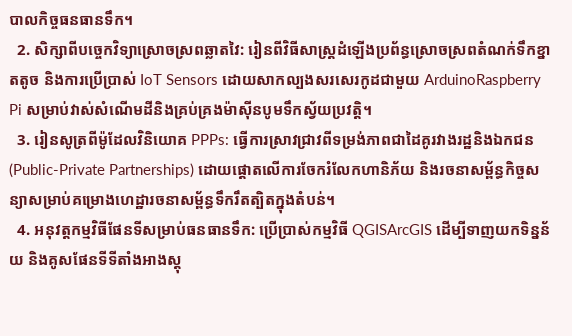បាលកិច្ចធនធានទឹក។
  2. សិក្សាពីបច្ចេកវិទ្យាស្រោចស្រពឆ្លាតវៃ: រៀនពីវិធីសាស្ត្រដំឡើងប្រព័ន្ធស្រោចស្រពតំណក់ទឹកខ្នាតតូច និងការប្រើប្រាស់ IoT Sensors ដោយសាកល្បងសរសេរកូដជាមួយ ArduinoRaspberry Pi សម្រាប់វាស់សំណើមដីនិងគ្រប់គ្រងម៉ាស៊ីនបូមទឹកស្វ័យប្រវត្តិ។
  3. រៀនសូត្រពីម៉ូដែលវិនិយោគ PPPs: ធ្វើការស្រាវជ្រាវពីទម្រង់ភាពជាដៃគូរវាងរដ្ឋនិងឯកជន (Public-Private Partnerships) ដោយផ្តោតលើការចែករំលែកហានិភ័យ និងរចនាសម្ព័ន្ធកិច្ចសន្យាសម្រាប់គម្រោងហេដ្ឋារចនាសម្ព័ន្ធទឹករឹតត្បិតក្នុងតំបន់។
  4. អនុវត្តកម្មវិធីផែនទីសម្រាប់ធនធានទឹក: ប្រើប្រាស់កម្មវិធី QGISArcGIS ដើម្បីទាញយកទិន្នន័យ និងគូសផែនទីទីតាំងអាងស្តុ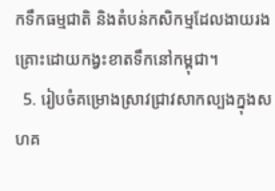កទឹកធម្មជាតិ និងតំបន់កសិកម្មដែលងាយរងគ្រោះដោយកង្វះខាតទឹកនៅកម្ពុជា។
  5. រៀបចំគម្រោងស្រាវជ្រាវសាកល្បងក្នុងសហគ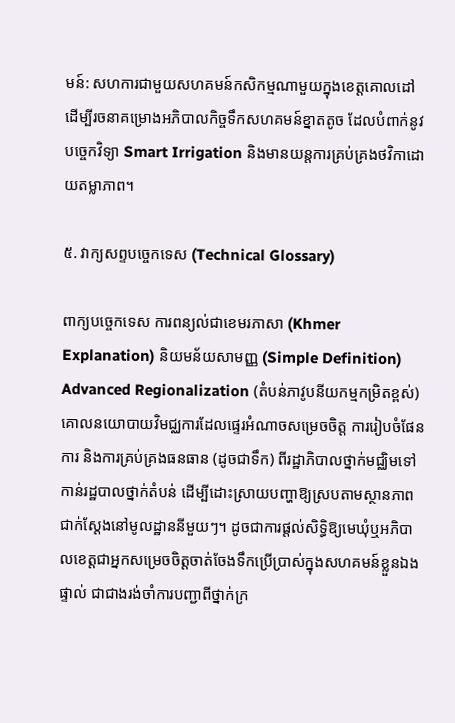មន៍: សហការជាមួយសហគមន៍កសិកម្មណាមួយក្នុងខេត្តគោលដៅ ដើម្បីរចនាគម្រោងអភិបាលកិច្ចទឹកសហគមន៍ខ្នាតតូច ដែលបំពាក់នូវបច្ចេកវិទ្យា Smart Irrigation និងមានយន្តការគ្រប់គ្រងថវិកាដោយតម្លាភាព។

៥. វាក្យសព្ទបច្ចេកទេស (Technical Glossary)

ពាក្យបច្ចេកទេស ការពន្យល់ជាខេមរភាសា (Khmer Explanation) និយមន័យសាមញ្ញ (Simple Definition)
Advanced Regionalization (តំបន់ភាវូបនីយកម្មកម្រិតខ្ពស់) គោលនយោបាយវិមជ្ឈការដែលផ្ទេរអំណាចសម្រេចចិត្ត ការរៀបចំផែនការ និងការគ្រប់គ្រងធនធាន (ដូចជាទឹក) ពីរដ្ឋាភិបាលថ្នាក់មជ្ឈិមទៅកាន់រដ្ឋបាលថ្នាក់តំបន់ ដើម្បីដោះស្រាយបញ្ហាឱ្យស្របតាមស្ថានភាពជាក់ស្តែងនៅមូលដ្ឋាននីមួយៗ។ ដូចជាការផ្តល់សិទ្ធិឱ្យមេឃុំឬអភិបាលខេត្តជាអ្នកសម្រេចចិត្តចាត់ចែងទឹកប្រើប្រាស់ក្នុងសហគមន៍ខ្លួនឯងផ្ទាល់ ជាជាងរង់ចាំការបញ្ជាពីថ្នាក់ក្រ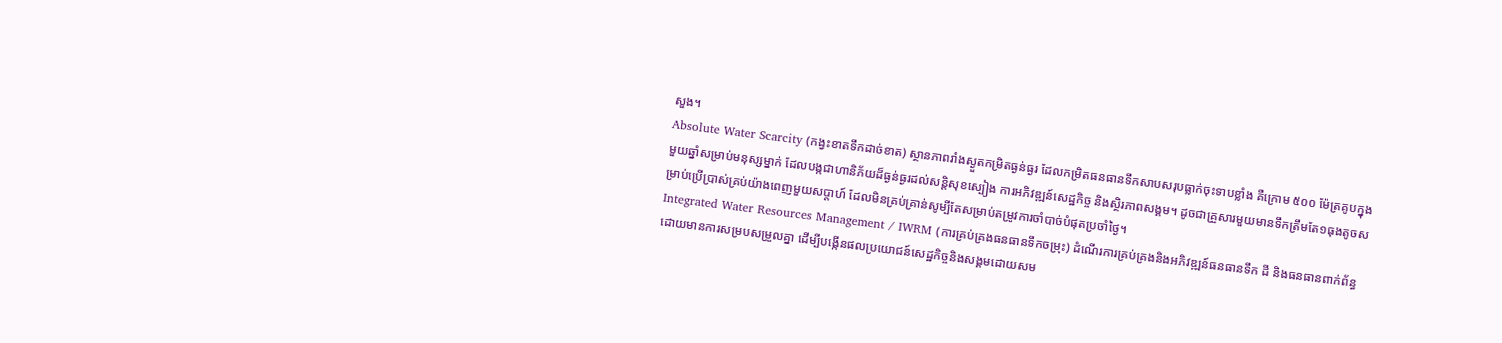សួង។
Absolute Water Scarcity (កង្វះខាតទឹកដាច់ខាត) ស្ថានភាពរាំងស្ងួតកម្រិតធ្ងន់ធ្ងរ ដែលកម្រិតធនធានទឹកសាបសរុបធ្លាក់ចុះទាបខ្លាំង គឺក្រោម ៥០០ ម៉ែត្រគូបក្នុងមួយឆ្នាំសម្រាប់មនុស្សម្នាក់ ដែលបង្កជាហានិភ័យដ៏ធ្ងន់ធ្ងរដល់សន្តិសុខស្បៀង ការអភិវឌ្ឍន៍សេដ្ឋកិច្ច និងស្ថិរភាពសង្គម។ ដូចជាគ្រួសារមួយមានទឹកត្រឹមតែ១ធុងតូចសម្រាប់ប្រើប្រាស់គ្រប់យ៉ាងពេញមួយសប្តាហ៍ ដែលមិនគ្រប់គ្រាន់សូម្បីតែសម្រាប់តម្រូវការចាំបាច់បំផុតប្រចាំថ្ងៃ។
Integrated Water Resources Management / IWRM (ការគ្រប់គ្រងធនធានទឹកចម្រុះ) ដំណើរការគ្រប់គ្រងនិងអភិវឌ្ឍន៍ធនធានទឹក ដី និងធនធានពាក់ព័ន្ធដោយមានការសម្របសម្រួលគ្នា ដើម្បីបង្កើនផលប្រយោជន៍សេដ្ឋកិច្ចនិងសង្គមដោយសម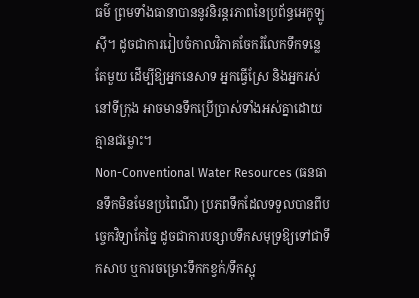ធម៌ ព្រមទាំងធានាបាននូវនិរន្តរភាពនៃប្រព័ន្ធអេកូឡូស៊ី។ ដូចជាការរៀបចំកាលវិភាគចែករំលែកទឹកទន្លេតែមួយ ដើម្បីឱ្យអ្នកនេសាទ អ្នកធ្វើស្រែ និងអ្នករស់នៅទីក្រុង អាចមានទឹកប្រើប្រាស់ទាំងអស់គ្នាដោយគ្មានជម្លោះ។
Non-Conventional Water Resources (ធនធានទឹកមិនមែនប្រពៃណី) ប្រភពទឹកដែលទទួលបានពីបច្ចេកវិទ្យាកែច្នៃ ដូចជាការបន្សាបទឹកសមុទ្រឱ្យទៅជាទឹកសាប ឬការចម្រោះទឹកកខ្វក់/ទឹកស្អុ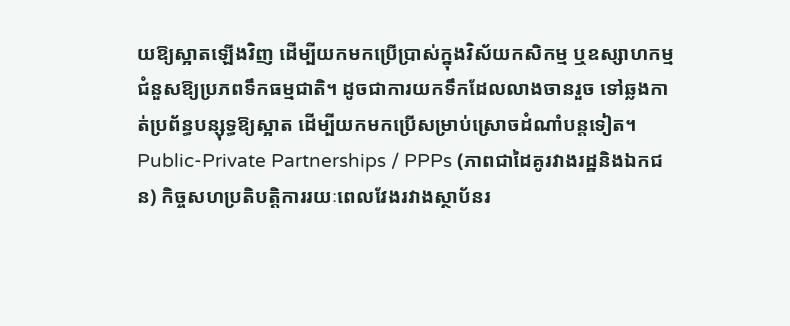យឱ្យស្អាតឡើងវិញ ដើម្បីយកមកប្រើប្រាស់ក្នុងវិស័យកសិកម្ម ឬឧស្សាហកម្មជំនួសឱ្យប្រភពទឹកធម្មជាតិ។ ដូចជាការយកទឹកដែលលាងចានរួច ទៅឆ្លងកាត់ប្រព័ន្ធបន្សុទ្ធឱ្យស្អាត ដើម្បីយកមកប្រើសម្រាប់ស្រោចដំណាំបន្តទៀត។
Public-Private Partnerships / PPPs (ភាពជាដៃគូរវាងរដ្ឋនិងឯកជន) កិច្ចសហប្រតិបត្តិការរយៈពេលវែងរវាងស្ថាប័នរ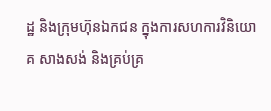ដ្ឋ និងក្រុមហ៊ុនឯកជន ក្នុងការសហការវិនិយោគ សាងសង់ និងគ្រប់គ្រ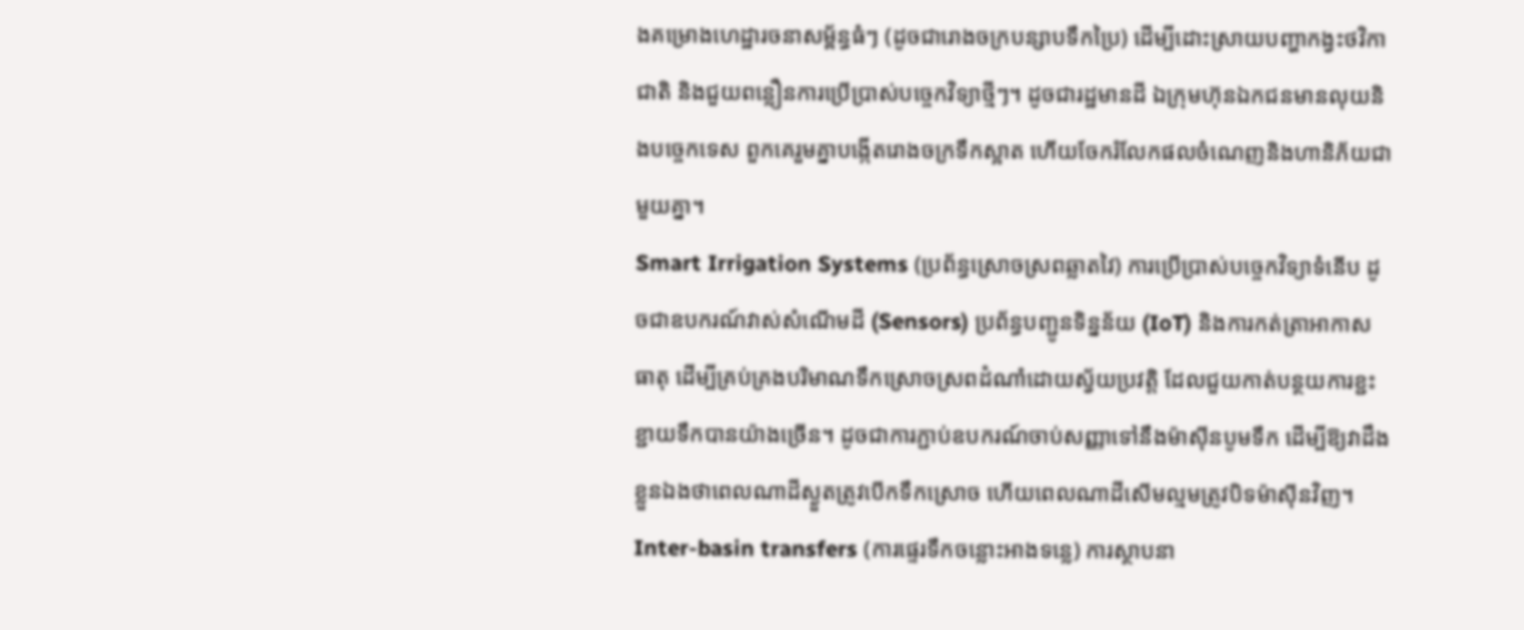ងគម្រោងហេដ្ឋារចនាសម្ព័ន្ធធំៗ (ដូចជារោងចក្របន្សាបទឹកប្រៃ) ដើម្បីដោះស្រាយបញ្ហាកង្វះថវិកាជាតិ និងជួយពន្លឿនការប្រើប្រាស់បច្ចេកវិទ្យាថ្មីៗ។ ដូចជារដ្ឋមានដី ឯក្រុមហ៊ុនឯកជនមានលុយនិងបច្ចេកទេស ពួកគេរួមគ្នាបង្កើតរោងចក្រទឹកស្អាត ហើយចែករំលែកផលចំណេញនិងហានិភ័យជាមួយគ្នា។
Smart Irrigation Systems (ប្រព័ន្ធស្រោចស្រពឆ្លាតវៃ) ការប្រើប្រាស់បច្ចេកវិទ្យាទំនើប ដូចជាឧបករណ៍វាស់សំណើមដី (Sensors) ប្រព័ន្ធបញ្ជូនទិន្នន័យ (IoT) និងការកត់ត្រាអាកាសធាតុ ដើម្បីគ្រប់គ្រងបរិមាណទឹកស្រោចស្រពដំណាំដោយស្វ័យប្រវត្តិ ដែលជួយកាត់បន្ថយការខ្ជះខ្ជាយទឹកបានយ៉ាងច្រើន។ ដូចជាការភ្ជាប់ឧបករណ៍ចាប់សញ្ញាទៅនឹងម៉ាស៊ីនបូមទឹក ដើម្បីឱ្យវាដឹងខ្លួនឯងថាពេលណាដីស្ងួតត្រូវបើកទឹកស្រោច ហើយពេលណាដីសើមល្មមត្រូវបិទម៉ាស៊ីនវិញ។
Inter-basin transfers (ការផ្ទេរទឹកចន្លោះអាងទន្លេ) ការស្ថាបនា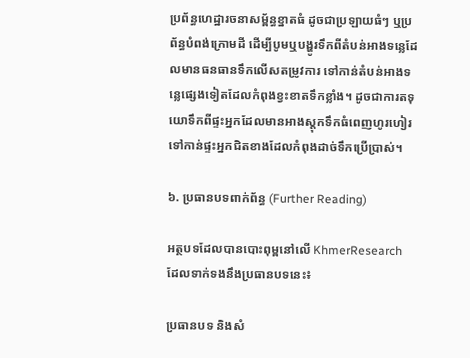ប្រព័ន្ធហេដ្ឋារចនាសម្ព័ន្ធខ្នាតធំ ដូចជាប្រឡាយធំៗ ឬប្រព័ន្ធបំពង់ក្រោមដី ដើម្បីបូមឬបង្ហូរទឹកពីតំបន់អាងទន្លេដែលមានធនធានទឹកលើសតម្រូវការ ទៅកាន់តំបន់អាងទន្លេផ្សេងទៀតដែលកំពុងខ្វះខាតទឹកខ្លាំង។ ដូចជាការតទុយោទឹកពីផ្ទះអ្នកដែលមានអាងស្តុកទឹកធំពេញហូរហៀរ ទៅកាន់ផ្ទះអ្នកជិតខាងដែលកំពុងដាច់ទឹកប្រើប្រាស់។

៦. ប្រធានបទពាក់ព័ន្ធ (Further Reading)

អត្ថបទដែលបានបោះពុម្ពនៅលើ KhmerResearch ដែលទាក់ទងនឹងប្រធានបទនេះ៖

ប្រធានបទ និងសំ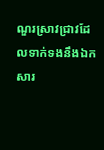ណួរស្រាវជ្រាវដែលទាក់ទងនឹងឯកសារ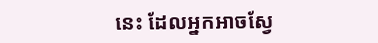នេះ ដែលអ្នកអាចស្វែ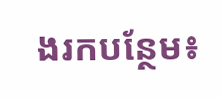ងរកបន្ថែម៖